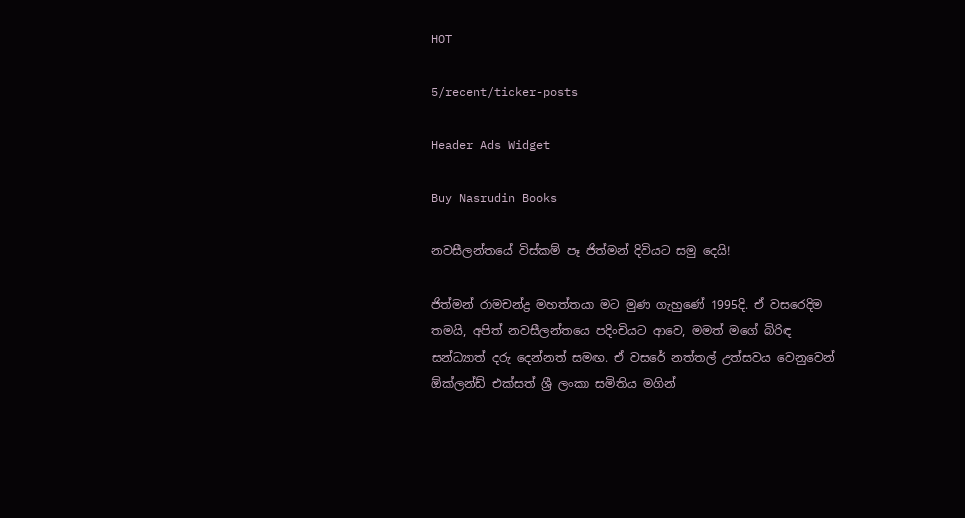HOT

5/recent/ticker-posts

Header Ads Widget

Buy Nasrudin Books

නවසීලන්තයේ විස්කම් පෑ ජිත්මන් දිවියට සමු දෙයි!

ජිත්මන් රාමචන්ද්‍ර මහත්තයා මට මුණ ගැහුණේ 1995දි. ඒ වසරෙදිම තමයි, අපිත් නවසීලන්තයෙ පදිංචියට ආවෙ, මමත් මගේ බිරිඳ සන්ධ්‍යාත් දරු දෙන්නත් සමඟ. ඒ වසරේ නත්තල් උත්සවය වෙනුවෙන් ඕක්ලන්ඩ් එක්සත් ශ්‍රී ලංකා සමිතිය මගින්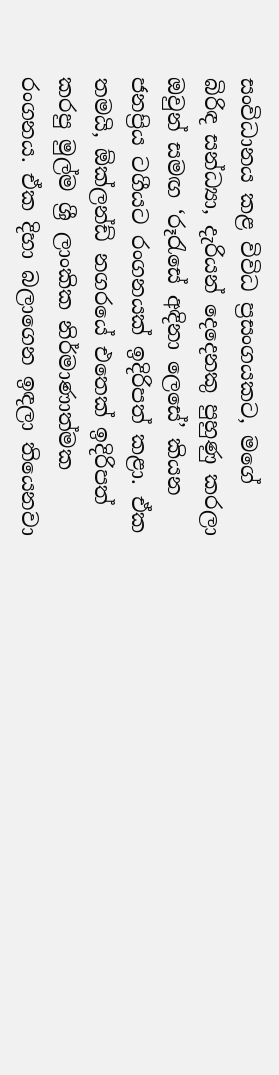සංවිධානය කළ විවිධ ප්‍රසංගයකට, මගේ බිරිඳ සන්ධ්‍යා, දැරියන් දෙදෙනකු පුහුණු කරලා ඔවුන් සමඟ ‘රූරැසේ අඳිනා ලෙසේ’ කියන ජනප්‍රිය ටගීයට රංගනයක් ඉදිරිපත් කළා. ඒක තමයි, ඕක්ලන්ඩ් නගරයේ එතෙක් ඉදිරිපත් කරපු මුල්ම ශ්‍රී ලාංකික නිර්මාණාත්මක රංගනය. ඒක දිහා බලාගෙන ඉඳලා තියෙනවා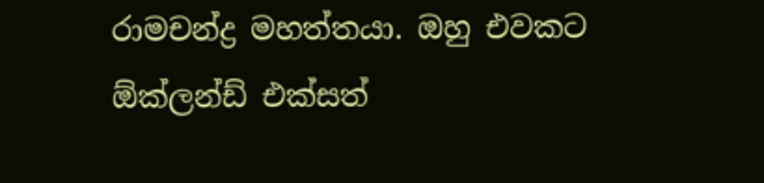රාමචන්ද්‍ර මහත්තයා. ඔහු එවකට ඕක්ලන්ඩ් එක්සත්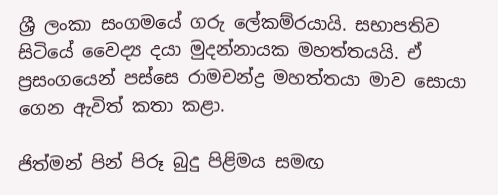ශ්‍රී ලංකා සංගමයේ ගරු ලේකම්රයායි. සභාපතිව සිටියේ වෛද්‍ය දයා මුදන්නායක මහත්තයයි. ඒ ප්‍රසංගයෙන් පස්සෙ රාමචන්ද්‍ර මහත්තයා මාව සොයා ගෙන ඇවිත් කතා කළා.

ජිත්මන් පින් පිරූ බුදු පිළිමය සමඟ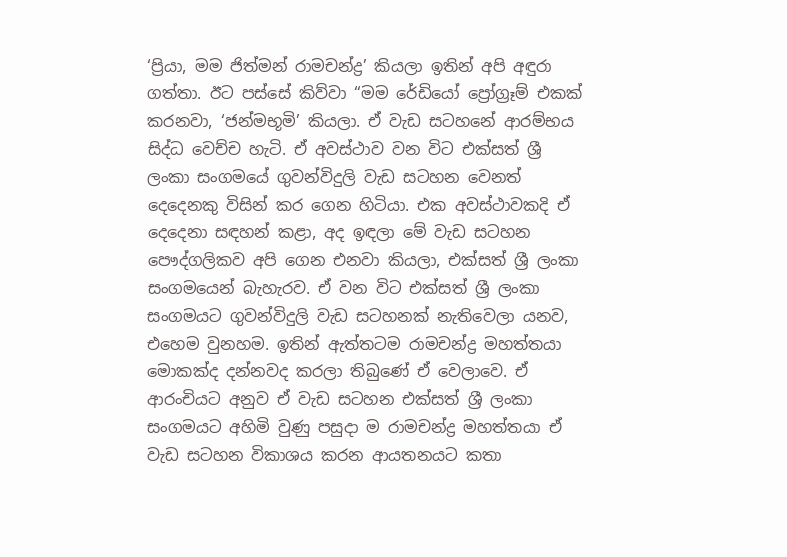‘ප්‍රියා, මම ජිත්මන් රාමචන්ද්‍ර’ කියලා ඉතින් අපි අඳුරා ගත්තා. ඊට පස්සේ කිව්වා “මම රේඩියෝ ප්‍රෝග්‍රෑම් එකක් කරනවා, ‘ජන්මභූමි’ කියලා. ඒ වැඩ සටහනේ ආරම්භය සිද්ධ වෙච්ච හැටි. ඒ අවස්ථාව වන විට එක්සත් ශ්‍රී ලංකා සංගමයේ ගුවන්විදුලි වැඩ සටහන වෙනත් දෙදෙනකු විසින් කර ගෙන හිටියා. එක අවස්ථාවකදි ඒ දෙදෙනා සඳහන් කළා, අද ඉඳලා මේ වැඩ සටහන පෞද්ගලිකව අපි ගෙන එනවා කියලා, එක්සත් ශ්‍රී ලංකා සංගමයෙන් බැහැරව. ඒ වන විට එක්සත් ශ්‍රී ලංකා සංගමයට ගුවන්විදුලි වැඩ සටහනක් නැතිවෙලා යනව, එහෙම වුනහම. ඉතින් ඇත්තටම රාමචන්ද්‍ර මහත්තයා මොකක්ද දන්නවද කරලා තිබුණේ ඒ වෙලාවෙ. ඒ ආරංචියට අනුව ඒ වැඩ සටහන එක්සත් ශ්‍රී ලංකා සංගමයට අහිමි වුණු පසුදා ම රාමචන්ද්‍ර මහත්තයා ඒ වැඩ සටහන විකාශය කරන ආයතනයට කතා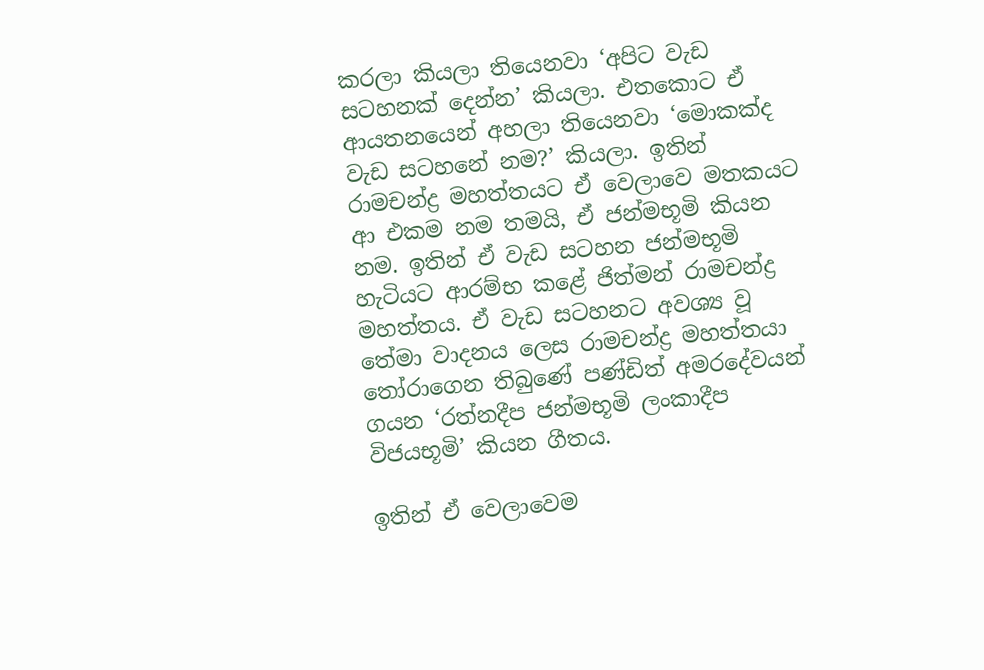කරලා කියලා තියෙනවා ‘අපිට වැඩ සටහනක් දෙන්න’ කියලා. එතකොට ඒ ආයතනයෙන් අහලා තියෙනවා ‘මොකක්ද වැඩ සටහනේ නම?’ කියලා. ඉතින් රාමචන්ද්‍ර මහත්තයට ඒ වෙලාවෙ මතකයට ආ එකම නම තමයි, ඒ ජන්මභූමි කියන නම. ඉතින් ඒ වැඩ සටහන ජන්මභූමි හැටියට ආරම්භ කළේ ජිත්මන් රාමචන්ද්‍ර මහත්තය. ඒ වැඩ සටහනට අවශ්‍ය වූ තේමා වාදනය ලෙස රාමචන්ද්‍ර මහත්තයා තෝරාගෙන තිබුණේ පණ්ඩිත් අමරදේවයන් ගයන ‘රත්නදීප ජන්මභූමි ලංකාදීප විජයභූමි’ කියන ගීතය.

ඉතින් ඒ වෙලාවෙම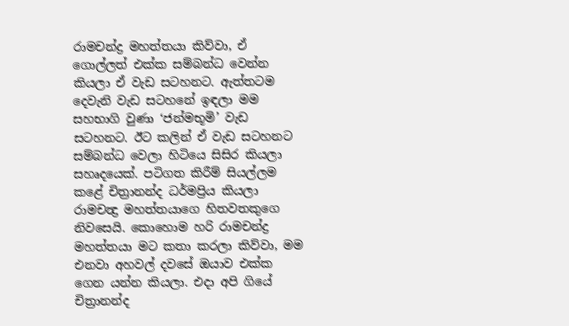රාමචන්ද්‍ර මහත්තයා කිව්වා, ඒ ගොල්ලත් එක්ක සම්බන්ධ වෙන්න කියලා ඒ වැඩ සටහනට. ඇත්තටම දෙවැනි වැඩ සටහනේ ඉඳලා මම සහභාගි වුණා ‘ජන්මභූමි’ වැඩ සටහනට. ඊට කලින් ඒ වැඩ සටහනට සම්බන්ධ වෙලා හිටියෙ සිසිර කියලා සහෘදයෙක්. පටිගත කිරීම් සියල්ලම කළේ චිත්‍රානන්ද ධර්මප්‍රිය කියලා රාමචන්‍ද්‍ර මහත්තයාගෙ හිතවතකුගෙ නිවසෙයි. කොහොම හරි රාමචන්ද්‍ර මහත්තයා මට කතා කරලා කිව්වා, මම එනවා අහවල් දවසේ ඔයාව එක්ක ගෙන යන්න කියලා. එදා අපි ගියේ චිත්‍රානන්ද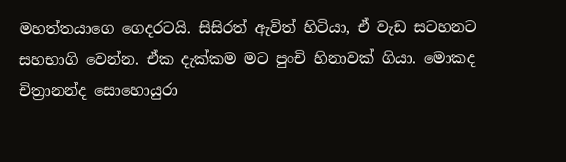මහත්තයාගෙ ගෙදරටයි. සිසිරත් ඇවිත් හිටියා, ඒ වැඩ සටහනට සහභාගි වෙන්න. ඒක දැක්කම මට පුංචි හිනාවක් ගියා. මොකද චිත්‍රානන්ද සො‍හොයුරා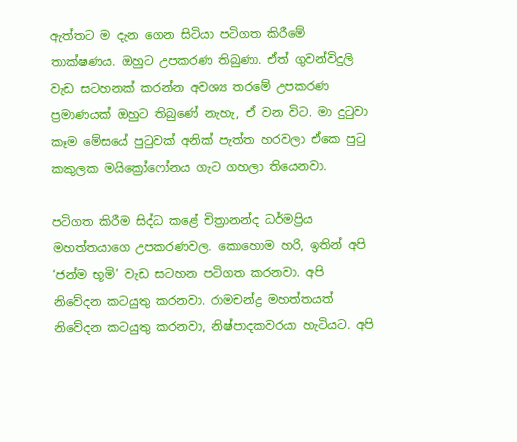ඇත්තට ම දැන ගෙන සිටියා පටිගත කිරීමේ තාක්ෂණය. ඔහුට උපකරණ තිබුණා. ඒත් ගුවන්විදුලි වැඩ සටහනක් කරන්න අවශ්‍ය තරමේ උපකරණ ප්‍රමාණයක් ඔහුට තිබුණේ නැහැ, ඒ වන විට. මා දුටුවා කෑම මේසයේ පුටුවක් අනික් පැත්ත හරවලා ඒකෙ පුටු කකුලක මයික්‍රෝෆෝනය ගැට ගහලා තියෙනවා.

පටිගත කිරීම සිද්ධ කළේ චිත්‍රානන්ද ධර්මප්‍රිය මහත්තයාගෙ උපකරණවල. කොහොම හරි, ඉතින් අපි ‘ජන්ම භූමි’ වැඩ සටහන පටිගත කරනවා. අපි නිවේදන කටයුතු කරනවා. රාමචන්ද්‍ර මහත්තයත් නිවේදන කටයුතු කරනවා, නිෂ්පාදකවරයා හැටියට. අපි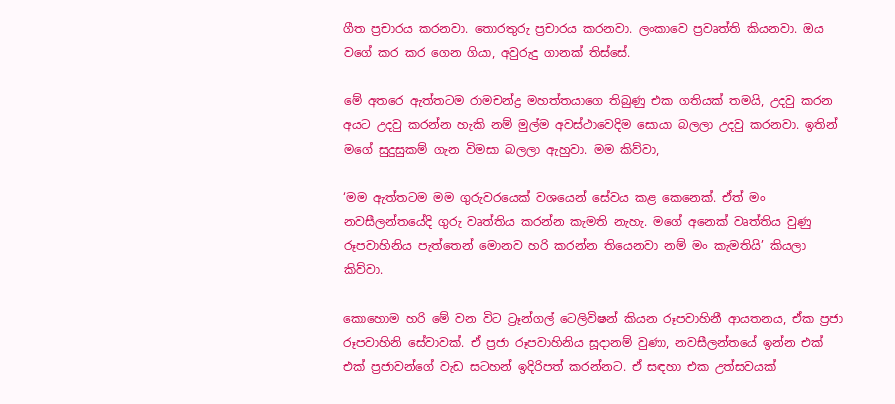ගීත ප්‍රචාරය කරනවා. තොරතුරු ප්‍රචාරය කරනවා. ලංකාවෙ ප්‍රවෘත්ති කියනවා. ඔය වගේ කර කර ගෙන ගියා, අවුරුදු ගානක් තිස්සේ.

මේ අතරෙ ඇත්තටම රාමචන්ද්‍ර මහත්තයාගෙ තිබුණු එක ගතියක් තමයි, උදවු කරන අයට උදවු කරන්න හැකි නම් මුල්ම අවස්ථාවෙදිම සොයා බලලා උදවු කරනවා. ඉතින් මගේ සුදුසුකම් ගැන විමසා බලලා ඇහුවා. මම කිව්වා,

‘මම ඇත්තටම මම ගුරුවරයෙක් වශයෙන් සේවය කළ කෙනෙක්. ඒත් මං නවසීලන්තයේදි ගුරු වෘත්තිය කරන්න කැමති නැහැ. මගේ අනෙක් වෘත්තිය වුණු රූපවාහිනිය පැත්තෙන් මොනව හරි කරන්න තියෙනවා නම් මං කැමතියි’ කියලා කිව්වා.

කොහොම හරි මේ වන විට ට්‍රෑන්ගල් ටෙලිවිෂන් කියන රූපවාහිනී ආයතනය, ඒක ප්‍රජා රූපවාහිනි සේවාවක්. ඒ ප්‍රජා රූපවාහිනිය සූදානම් වුණා, නවසීලන්තයේ ඉන්න එක් එක් ප්‍රජාවන්ගේ වැඩ සටහන් ඉදිරිපත් කරන්නට. ඒ සඳහා එක උත්සවයක්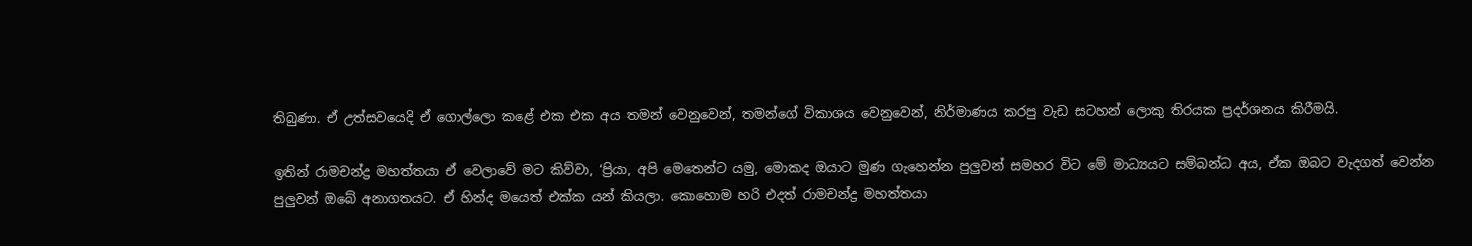තිබුණා. ඒ උත්සවයෙදි ඒ ගොල්ලො කළේ එක එක අය තමන් වෙනුවෙන්, තමන්ගේ විකාශය වෙනුවෙන්, නිර්මාණය කරපු වැඩ සටහන් ලොකු තිරයක ප්‍රදර්ශනය කිරීමයි.

ඉතින් රාමචන්ද්‍ර මහත්තයා ඒ වෙලාවේ මට කිව්වා, ‘ප්‍රියා, අපි මෙතෙන්ට යමු, මොකද ඔයාට මුණ ගැහෙන්න පුලුවන් සමහර විට මේ මාධ්‍යයට සම්බන්ධ අය, ඒක ඔබට වැදගත් වෙන්න පුලුවන් ඔබේ අනාගතයට. ඒ හින්ද මයෙත් එක්ක යන් කියලා. කොහොම හරි එදත් රාමචන්ද්‍ර මහත්තයා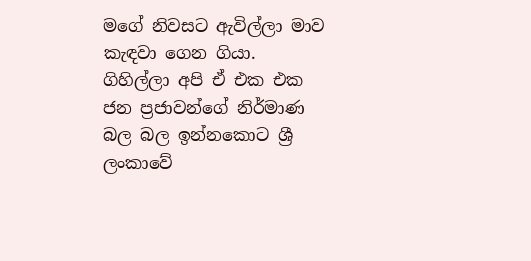මගේ නිවසට ඇවිල්ලා මාව කැඳවා ‍ගෙන ගියා. ගිහිල්ලා අපි ඒ එක එක ජන ප්‍රජාවන්ගේ නිර්මාණ බල බල ඉන්නකොට ශ්‍රී ලංකාවේ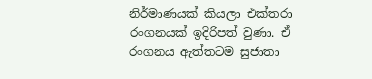නිර්මාණයක් කියලා එක්තරා රංගනයක් ඉදිරිපත් වුණා. ඒ රංගනය ඇත්තටම සුජාතා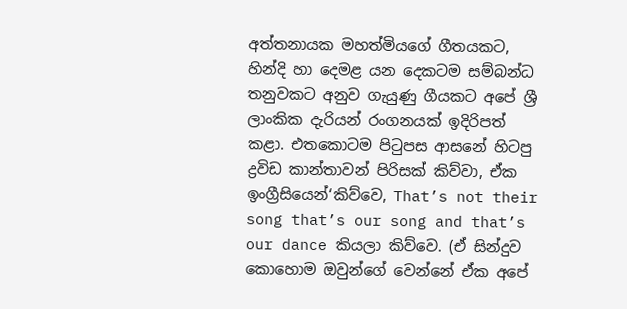අත්තනායක මහත්මියගේ ගීතයකට, හින්දි හා දෙමළ යන දෙකටම සම්බන්ධ තනුවකට අනුව ගැයුණු ගීයකට අපේ ශ්‍රී ලාංකික දැරියන් රංගනයක් ඉදිරිපත් කළා. එතකොටම පිටුපස ආසනේ හිටපු ද්‍රවිඩ කාන්තාවන් පිරිසක් කිව්වා, ඒක ඉංග්‍රීසියෙන්‘කිව්වෙ, That’s not their song that’s our song and that’s our dance කියලා කිව්වෙ. (ඒ සින්දුව කොහොම ඔවුන්ගේ වෙන්නේ ඒක අපේ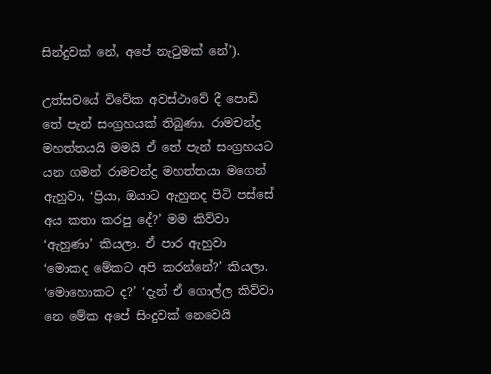සින්දුවක් නේ, අපේ නැටුමක් නේ’).

උත්සවයේ විවේක අවස්ථාවේ දී පොඩි තේ පැන් සංග්‍රහයක් තිබුණා. රාමචන්ද්‍ර මහත්තයයි මමයි ඒ තේ පැන් සංග්‍රහයට යන ගමන් රාමචන්ද්‍ර මහත්තයා මගෙන් ඇහුවා, ‘ප්‍රියා, ඔයාට ඇහුනද පිටි පස්සේ අය කතා කරපු දේ?’ මම කිව්වා ‘ඇහුණා’ කියලා. ඒ පාර ඇහුවා ‘මොකද මේකට අපි කරන්නේ?’ කියලා. ‘මොහොකට ද?’ ‘දැන් ඒ ගොල්ල කිව්වා නෙ මේක අපේ සිංදුවක් නෙවෙයි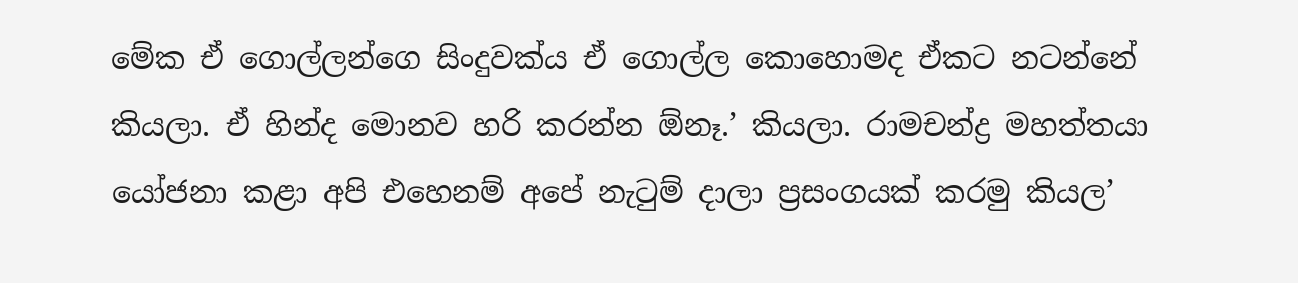මේක ඒ ගොල්ලන්ගෙ සිංදුවක්ය ඒ ගොල්ල කොහොමද ඒකට නටන්නේ කියලා. ඒ හින්ද මොනව හරි කරන්න ඕනෑ.’ කියලා. රාමචන්ද්‍ර මහත්තයා යෝජනා කළා අපි එහෙනම් අපේ නැටුම් දාලා ප්‍රසංගයක් කරමු කියල’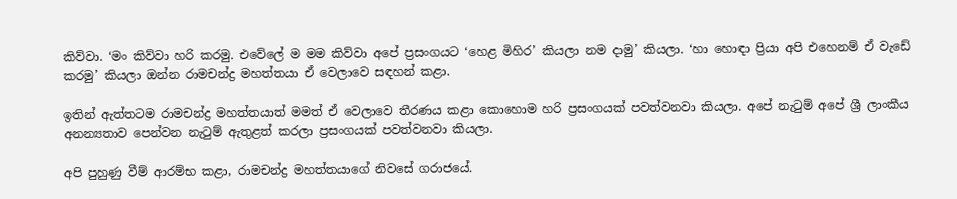කිව්වා. ‘මං කිව්වා හරි කරමු. එවේලේ ම මම කිව්වා අපේ ප්‍රසංගයට ‘හෙළ මිහිර’ කියලා නම දාමු’ කියලා. ‘හා හොඳා ප්‍රියා අපි එහෙනම් ඒ වැඩේ කරමු’ කියලා ඔන්න රාමචන්ද්‍ර මහත්තයා ඒ වෙලාවෙ සඳහන් කළා.

ඉතින් ඇත්තටම රාමචන්ද්‍ර මහත්තයාත් මමත් ඒ වෙලාවෙ තීරණය කළා කොහොම හරි ප්‍රසංගයක් පවත්වනවා කියලා. අපේ නැටුම් අපේ ශ්‍රී ලාංකීය අනන්‍යතාව පෙන්වන නැටුම් ඇතුළත් කරලා ප්‍රසංගයක් පවත්වනවා කියලා.

අපි පුහුණු වීම් ආරම්භ කළා, රාමචන්ද්‍ර මහත්තයාගේ නිවසේ ගරාජයේ.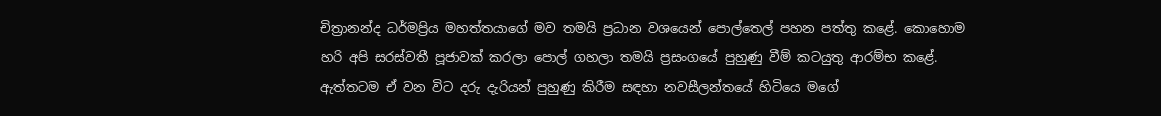චිත්‍රානන්ද ධර්මප්‍රිය මහත්තයාගේ මව තමයි ප්‍රධාන වශයෙන් පොල්තෙල් පහන පත්තු කළේ. කොහොම හරි අපි සරස්වතී පූජාවක් කරලා පොල් ගහලා තමයි ප්‍රසංගයේ පුහුණු වීම් කටයුතු ආරම්භ කළේ. ඇත්තටම ඒ වන විට දරු දැරියන් පුහුණු කිරීම සඳහා නවසීලන්තයේ හිටියෙ මගේ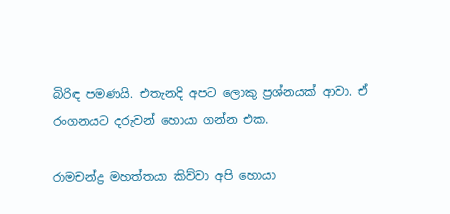බිරිඳ පමණයි. එතැනදි අපට ලොකු ප්‍රශ්නයක් ආවා. ඒ රංගනයට දරුවන් හොය‍ා ගන්න එක.

රාමචන්ද්‍ර මහත්තයා කිව්වා අපි හොයා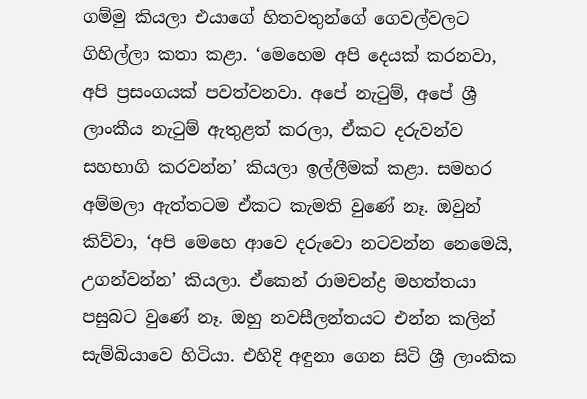ගම්මු කියලා එයාගේ හිතවතුන්ගේ ගෙවල්වලට ගිහිල්ලා කතා කළා. ‘මෙහෙම අපි දෙයක් කරනවා, අපි ප්‍රසංගයක් පවත්වනවා. අපේ නැටුම්, අපේ ශ්‍රී ලාංකීය නැටුම් ඇතුළත් කරලා, ඒකට දරුවන්ව සහභාගි කරවන්න’ කියලා ඉල්ලීමක් කළා. සමහර අම්මලා ඇත්තටම ඒකට කැමති වුණේ නෑ. ඔවුන් කිව්වා, ‘අපි මෙහෙ ආවෙ දරුවො නටවන්න නෙමෙයි, උගන්වන්න’ කියලා. ඒකෙන් රාමචන්ද්‍ර මහත්තයා පසුබට වුණේ නෑ. ඔහු නවසීලන්තයට එන්න කලින් සැම්බියාවෙ හිටියා. එහිදි අඳුනා ගෙන සිටි ශ්‍රී ලාංකික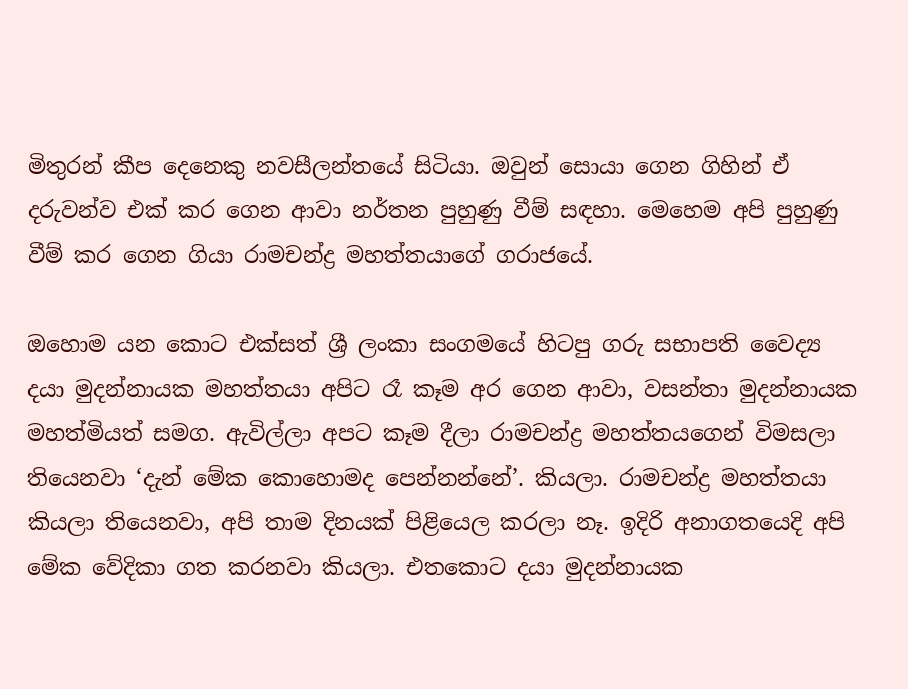මිතුරන් කීප දෙනෙකු නවසීලන්තයේ සිටියා. ඔවුන් සොයා ගෙන ගිහින් ඒ දරුවන්ව එක් කර ගෙන ආවා නර්තන පුහුණු වීම් සඳහා. මෙහෙම අපි පුහුණු වීම් කර ‍ගෙන ගියා රාමචන්ද්‍ර මහත්තයාගේ ගරාජයේ.

ඔහොම යන කොට එක්සත් ශ්‍රී ලංකා සංගමයේ හිටපු ගරු සභාපති වෛද්‍ය දයා මුදන්නායක මහත්තයා අපිට රෑ කෑම අර ගෙන ආවා, වසන්තා මුදන්නායක මහත්මියත් සමග. ඇවිල්ලා අපට කෑම දීලා රාමචන්ද්‍ර මහත්තයගෙන් විමසලා තියෙනවා ‘දැන් මේක කොහොමද පෙන්නන්නේ’. කියලා. රාමචන්ද්‍ර මහත්තයා කියලා තියෙනවා, අපි තාම දිනයක් පිළියෙල කරලා නෑ. ඉදිරි අනාගතයෙදි අපි මේක වේදිකා ගත කරනවා කියලා. එතකොට දයා මුදන්නායක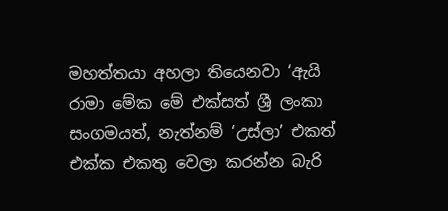මහත්තයා අහලා තියෙනවා ‘ඇයි රාමා මේක මේ එක්සත් ශ්‍රී ලංකා සංගමයත්, නැත්නම් ‘උස්ලා’ එකත් එක්ක එකතු වෙලා කරන්න බැරි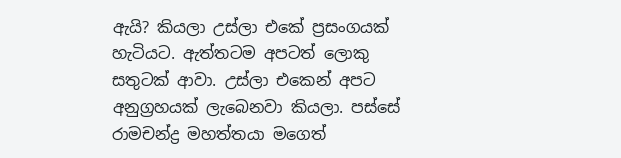ඇයි? කියලා උස්ලා එකේ ප්‍රසංගයක් හැටියට. ඇත්තටම අපටත් ලොකු සතුටක් ‍ආවා. උස්ලා එක‍ෙන් අපට අනුග්‍රහයක් ලැබෙනවා කියලා. පස්සේ රාමචන්ද්‍ර මහත්තයා මගෙත්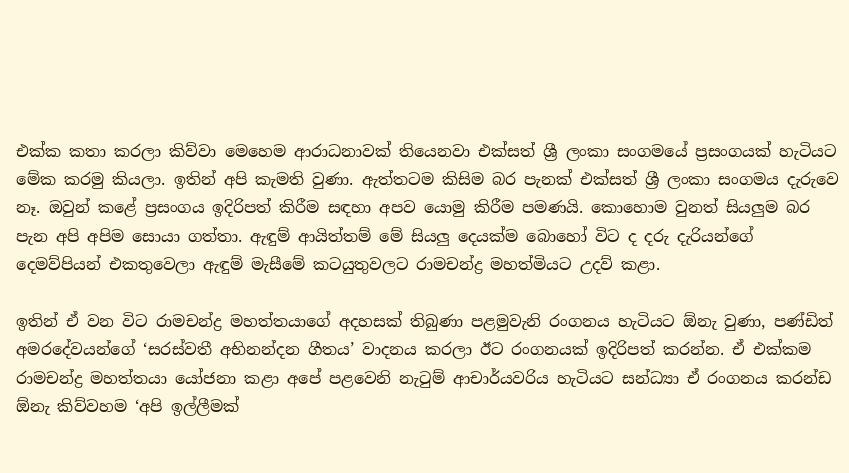එක්ක කතා කරලා කිව්වා මෙහෙම ආරාධනාවක් තියෙනවා එක්සත් ශ්‍රී ලංකා සංගම‍යේ ප්‍රසංගයක් හැටියට මේක කරමු කියලා. ඉතින් අපි කැමති වුණා. ඇත්තටම කිසිම බර පැනක් එක්සත් ශ්‍රී ලංකා සංගම‍ය දැරුවෙ නෑ. ඔවුන් කළේ ප්‍රසංගය ඉදිරිපත් කිරීම සඳහා අපව යොමු කිරීම පමණයි. කොහොම වුනත් සියලුම බර පැන අපි අපිම සොයා ගත්තා. ඇඳුම් ආයිත්තම් මේ සියලු දෙයක්ම බොහෝ විට ද දරු දැරියන්ගේ දෙමව්පියන් එකතුවෙලා ඇඳුම් මැසීමේ කටයුතුවලට රාමචන්ද්‍ර මහත්මියට උදව් කළා.

ඉතින් ඒ වන විට රාමචන්ද්‍ර මහත්තයාගේ අදහසක් තිබුණා පළමුවැනි රංගනය හැටියට ඕනැ වුණා, පණ්ඩිත් අමරදේවයන්ගේ ‘සරස්වතී අභිනන්දන ගීතය’ වාදනය කරලා ඊට රංගනයක් ඉදිරිපත් කරන්න. ඒ එක්කම රාමචන්ද්‍ර මහත්තයා යෝජනා කළා අපේ පළවෙනි නැටුම් ආචාර්යවරිය හැටියට සන්ධ්‍යා ඒ රංගනය කරන්ඩ ඕනැ කිව්වහම ‘අපි ඉල්ලීමක්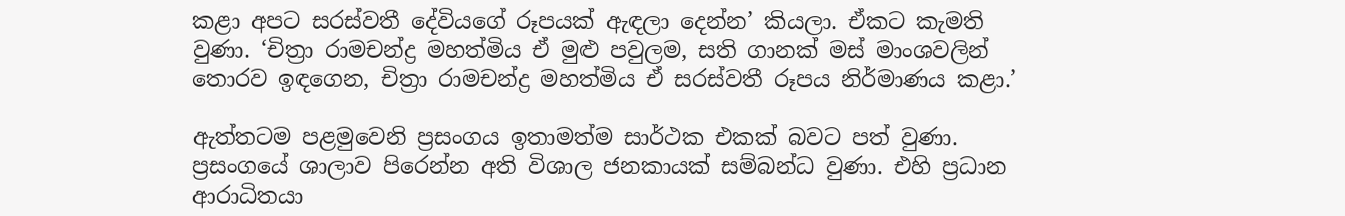කළා අපට සරස්වතී දේවියගේ රූපයක් ඇඳලා දෙන්න’ කියලා. ඒකට කැමති වුණා. ‘චිත්‍රා රාමචන්ද්‍ර මහත්මිය ඒ මුළු පවුලම, සති ගානක් මස් මාංශවලින් තොරව ඉඳගෙන, චිත්‍රා රාමචන්ද්‍ර මහත්මිය ඒ සරස්වතී රූපය නිර්මාණය කළා.’

ඇත්තටම පළමුවෙනි ප්‍රසංගය ඉතාමත්ම සාර්ථක එකක් බවට පත් වුණා. ප්‍රසංගයේ ශාලාව පිරෙන්න අති විශාල ජනකායක් සම්බන්ධ වුණා. එහි ප්‍රධාන ආරාධිතයා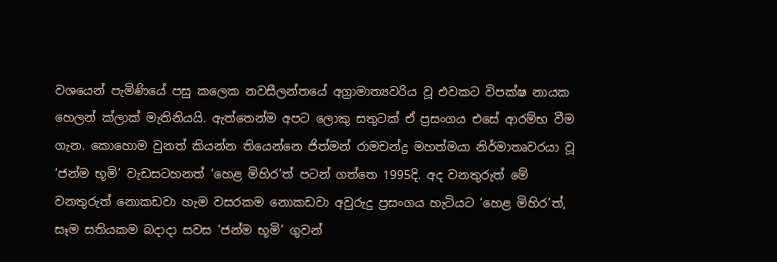වශයෙන් පැමිණියේ පසු කලෙක නවසීලන්තයේ අග්‍රාමාත්‍යවරිය වූ එවකට විපක්ෂ නායක හෙලන් ක්ලාක් මැතිනියයි. ඇත්තෙන්ම අපට ලොකු සතුටක් ඒ ප්‍රසංගය එසේ ආරම්භ වීම ගැන. කොහොම වුනත් කියන්න තියෙන්නෙ ජිත්මන් රාමචන්ද්‍ර මහත්මයා නිර්මාතෘවරයා වූ ‘ජන්ම භූමි’ වැඩසටහනත් ‘හෙළ මිහිර’ත් පටන් ගත්තෙ 1995දි. අද වනතුරුත් මේ වනතුරුත් නොකඩවා හැම වසරකම නොකඩවා අවුරුදු ප්‍රසංගය හැටියට ‘හෙළ මිහිර’ත්, සෑම සතියකම බදාදා සවස ‘ජන්ම භූමි’ ගුවන්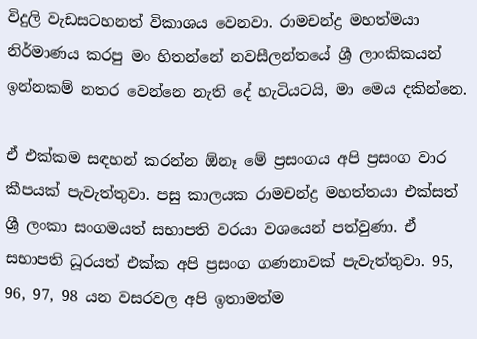විදුලි වැඩසටහනත් විකාශය වෙනවා. රාමචන්ද්‍ර මහත්මයා නිර්මාණය කරපු මං හිතන්නේ නවසීලන්තයේ ශ්‍රී ලාංකිකයන් ඉන්නකම් නතර වෙන්නෙ නැති දේ හැටියටයි, මා මෙය දකින්නෙ.

ඒ එක්කම සඳහන් කරන්න ඕනෑ මේ ප්‍රසංගය අපි ප්‍රසංග වාර කීපයක් පැවැත්තුවා. පසු කාලයක රාමචන්ද්‍ර මහත්තයා එක්සත් ශ්‍රී ලංකා සංගමයත් සභාපති වරයා වශයෙන් පත්වුණා. ඒ සභාපති ධූරයත් එක්ක අපි ප්‍රසංග ගණනාවක් පැවැත්තුවා. 95, 96, 97, 98 යන වසරවල අපි ඉතාමත්ම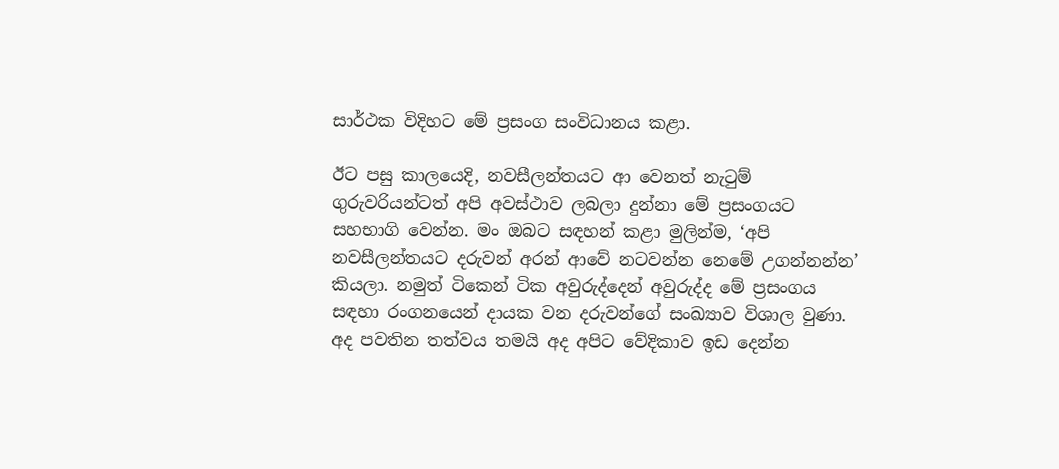සාර්ථක විදිහට මේ ප්‍රසංග සංවිධානය කළා.

ඊට පසු කාලයෙදි, නවසීලන්තයට ආ වෙනත් නැටුම් ගුරුවරියන්ටත් අපි අවස්ථාව ලබලා දුන්නා මේ ප්‍රසංගයට සහභාගි වෙන්න. මං ඔබට සඳහන් කළා මුලින්ම, ‘අපි නවසීලන්තයට දරුවන් අරන් ආවේ නටවන්න නෙමේ උගන්නන්න’ කියලා. නමුත් ටිකෙන් ටික අවුරුද්දෙන් අවුරුද්ද මේ ප්‍රසංගය සඳහා රංගනයෙන් දායක වන දරුවන්ගේ සංඛ්‍යාව විශාල වුණා. අද පවතින තත්වය තමයි අද අපිට වේදිකාව ඉඩ දෙන්න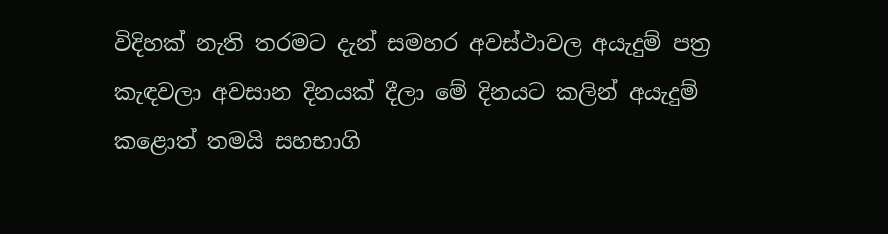විදිහක් නැති තරමට දැන් සමහර අවස්ථාවල අයැදුම් පත්‍ර කැඳවලා අවසාන දිනයක් දීලා මේ දිනයට කලින් අයැදුම් කළොත් තමයි සහභාගි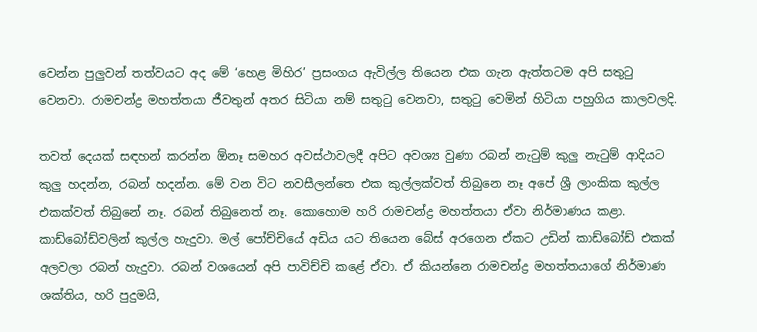වෙන්න පුලුවන් තත්වයට අද මේ ‘හෙළ මිහිර’ ප්‍රසංගය ඇවිල්ල තියෙන එක ගැන ඇත්තටම අපි සතුටු වෙනවා. රාමචන්ද්‍ර මහත්තයා ජීවතුන් අතර සිටියා නම් සතුටු වෙනවා, සතුටු වෙමින් හිටියා පහුගිය කාලවලදි.

තවත් දෙයක් සඳහන් කරන්න ඕනෑ සමහර අවස්ථාවලදී අපිට අවශ්‍ය වුණා රබන් නැටුම් කුලු නැටුම් ආදියට කුලු හදන්න, රබන් හදන්න. මේ වන විට නවසීලන්තෙ එක කුල්ලක්වත් තිබුනෙ නෑ අපේ ශ්‍රී ලාංකික කුල්ල එකක්වත් තිබුනේ නෑ. රබන් තිබුනෙත් නෑ. කොහොම හරි රාමචන්ද්‍ර මහත්තයා ඒවා නිර්මාණය කළා. කාඩ්බෝඩ්වලින් කුල්ල හැදුවා. මල් පෝච්චියේ අඩිය යට තියෙන බේස් අරගෙන ඒකට උඩින් කාඩ්බෝඩ් එකක් අලවලා රබන් හැදුවා. රබන් වශයෙන් අපි පාවිච්චි කළේ ඒවා. ඒ කියන්නෙ රාමචන්ද්‍ර මහත්තයාගේ නිර්මාණ ශක්තිය, හරි පුදුමයි,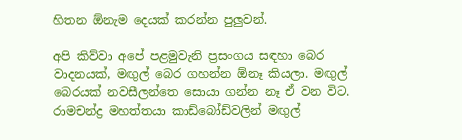හිතන ඕනැම දෙයක් කරන්න පුලුවන්.

අපි කිව්වා අපේ පළමුවැනි ප්‍රසංගය සඳහා බෙර වාදනයක්, මඟුල් බෙර ගහන්න ඕනෑ කියලා. මඟුල් බෙරයක් නවසීලන්තෙ සොයා ගන්න නෑ ඒ වන විට. රාමචන්ද්‍ර මහත්තයා කාඩ්බෝඩ්වලින් මඟුල්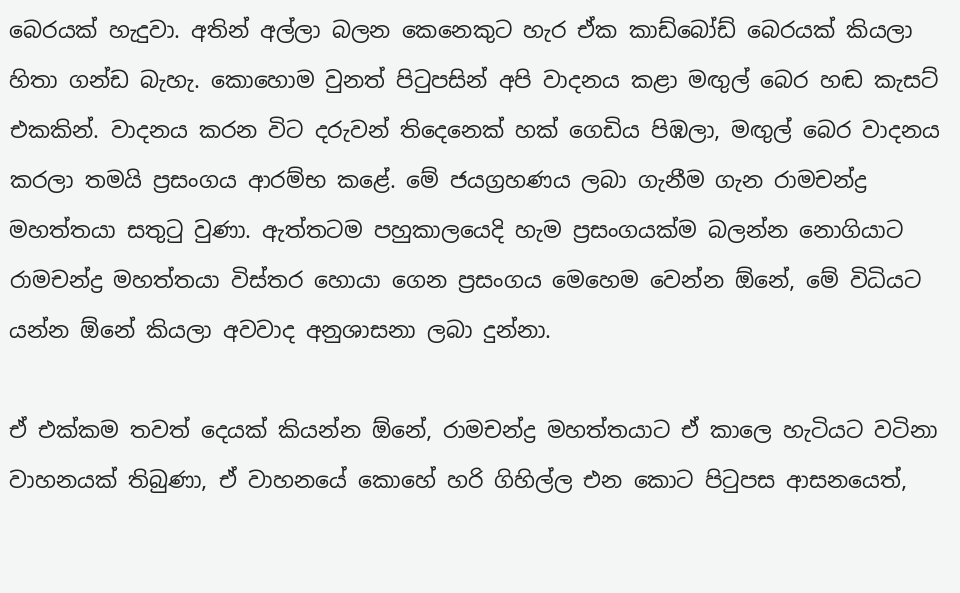බෙරයක් හැදුවා. අතින් අල්ලා බලන කෙනෙකුට හැර ඒක කාඩ්බෝඩ් බෙරයක් කියලා හිතා ගන්ඩ බැහැ. කොහොම වුනත් පිටුපසින් අපි වාදනය කළා මඟුල් බෙර හඬ කැසට් එකකින්. වාදනය කරන විට දරුවන් තිදෙනෙක් හක් ගෙඩිය පිඹලා, මඟුල් බෙර වාදනය කරලා තමයි ප්‍රසංගය ආරම්භ කළේ. මේ ජයග්‍රහණය ලබා ගැනීම ගැන රාමචන්ද්‍ර මහත්තයා සතුටු වුණා. ඇත්තටම පහුකාලයෙදි හැම ප්‍රසංගයක්ම බලන්න නොගියාට රාමචන්ද්‍ර මහත්තයා විස්තර හොයා ගෙන ප්‍රසංගය මෙහෙම වෙන්න ඕනේ, මේ විධියට යන්න ඕනේ කියලා අවවාද අනුශාසනා ලබා දුන්නා.

ඒ එක්කම තවත් දෙයක් කියන්න ඕනේ, රාමචන්ද්‍ර මහත්තයාට ඒ කාලෙ හැටියට වටිනා වාහනයක් තිබුණා, ඒ වාහනයේ කොහේ හරි ගිහිල්ල එන කොට පිටුපස ආසනයෙත්,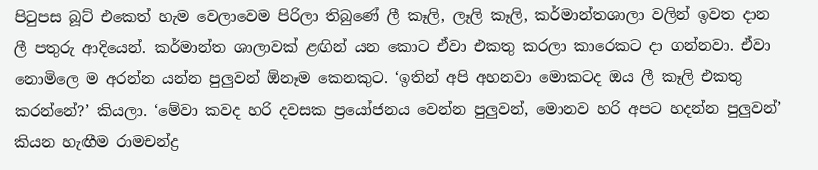පිටුපස බූට් එකෙත් හැම වෙලාවෙම පිරිලා තිබුණේ ලී කෑලි, ලෑලි කෑලි, කර්මාන්තශාලා වලින් ඉවත දාන ලී පතුරු ආදියෙන්. කර්මාන්ත ශාලාවක් ළඟින් යන කොට ඒවා එකතු කරලා කාරෙකට දා ගන්නවා. ඒවා නොමිලෙ ම අරන්න යන්න පුලුවන් ඕනෑම කෙනකුට. ‘ඉතින් අපි අහනවා මොකටද ඔය ලී කෑලි එකතු කරන්නේ?’ කියලා. ‘මේවා කවද හරි දවසක ප්‍රයෝජනය වෙන්න පුලුවන්, මොනව හරි අපට හදන්න පුලුවන්’ කියන හැඟීම රාමචන්ද්‍ර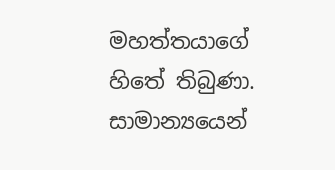මහත්තයාගේ හිතේ තිබුණා. සාමාන්‍යයෙන්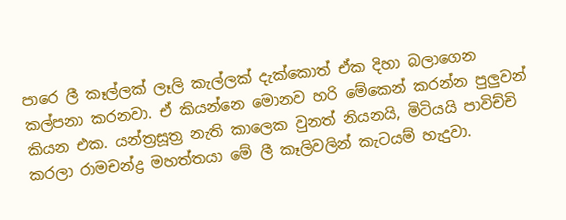පාරෙ ලී කෑල්ලක් ලෑලි කැල්ලක් දැක්කොත් ඒක දිහා බලාගෙන කල්පනා කරනවා. ඒ කියන්නෙ මොනව හරි මේකෙන් කරන්න පුලුවන් කියන එක. යන්ත්‍රසූත්‍ර නැති කාලෙක වුනත් නියනයි, මිටියයි පාවිච්චි කරලා රාමචන්ද්‍ර මහත්තයා මේ ලී කෑලිවලින් කැටයම් හැදුවා.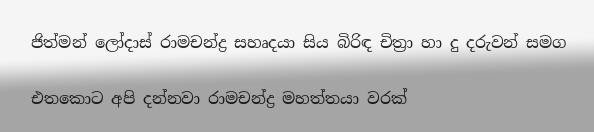ජිත්මන් ලෝදාස් රාමචන්ද්‍ර සහෘදයා සිය බිරිඳ චිත්‍රා හා දු දරුවන් සමග

එතකොට අපි දන්නවා රාමචන්ද්‍ර මහත්තයා වරක්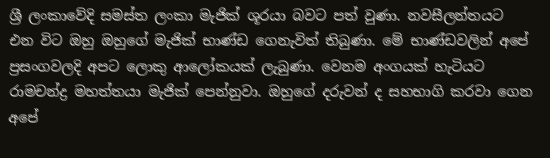ශ්‍රී ලංකාවේදි සමස්ත ලංකා මැජික් ශූරයා බවට පත් වුණා. නවසීලන්තයට එන විට ඔහු ඔහුගේ මැජික් භාණ්ඩ ගෙනැවිත් තිබුණා. මේ භාණ්ඩවලින් අපේ ප්‍රසංගවලදි අපට ලොකු ආලෝකයක් ලැබුණා. වෙනම අංගයක් හැටියට රාමචන්ද්‍ර මහත්තයා මැජික් පෙන්නුවා. ඔහුගේ දරුවන් ද සහභාගි කරවා ගෙන අපේ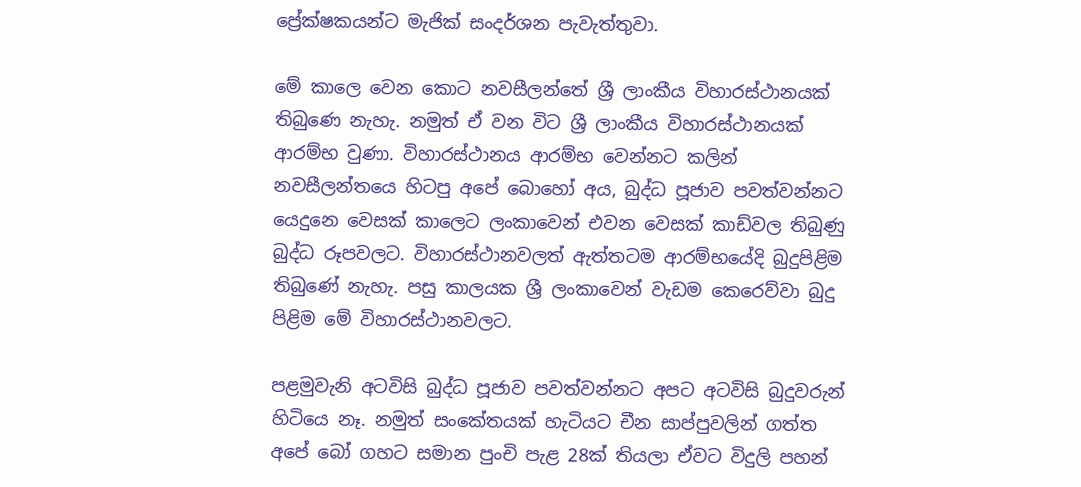ප්‍රේක්ෂකයන්ට මැජික් සංදර්ශන පැවැත්තුවා.

මේ කාලෙ වෙන කොට නවසීලන්තේ ශ්‍රී ලාංකීය විහාරස්ථානයක් තිබුණෙ නැහැ. නමුත් ඒ වන විට ශ්‍රී ලාංකීය විහාරස්ථානයක් ආරම්භ වුණා. විහාරස්ථානය ආරම්භ වෙන්නට කලින් නවසීලන්තයෙ හිටපු අපේ බොහෝ අය, බුද්ධ පූජාව පවත්වන්නට යෙදුනෙ වෙසක් කාලෙට ලංකාවෙන් එවන වෙසක් කාඩ්වල තිබුණු බුද්ධ රූපවලට. විහාරස්ථානවලත් ඇත්තටම ආරම්භයේදි බුදුපිළිම තිබුණේ නැහැ. පසු කාලයක ශ්‍රී ලංකාවෙන් වැඩම කෙරෙව්වා බුදු පිළිම මේ විහාරස්ථානවලට.

පළමුවැනි අටවිසි බුද්ධ පූජාව පවත්වන්නට අපට අටවිසි බුදුවරුන් හිටියෙ නෑ. නමුත් සංකේතයක් හැටියට චීන සාප්පුවලින් ගත්ත අපේ බෝ ගහට සමාන පුංචි පැළ 28ක් තියලා ඒවට විදුලි පහන්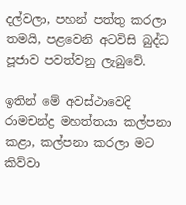දල්වලා, පහන් පත්තු කරලා තමයි, පළවෙනි අටවිසි බුද්ධ පූජාව පවත්වනු ලැබුවේ.

ඉතින් මේ අවස්ථාවෙදි රාමචන්ද්‍ර මහත්තයා කල්පනා කළා, කල්පනා කරලා මට කිව්වා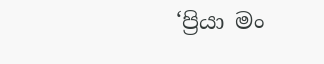‘ප්‍රියා මං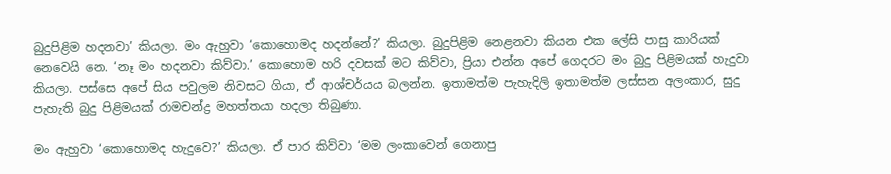බුදුපිළිම හදනවා’ කියලා. මං ඇහුවා ‘කොහොමද හදන්නේ?’ කියලා. බුදුපිළිම නෙළනවා කියන එක ලේසි පාසු කාරියක් නෙවෙයි නෙ. ‘නෑ මං හදනවා කිව්වා.’ කොහොම හරි දවසක් මට කිව්වා, ප්‍රියා එන්න අපේ ගෙදරට මං බුදු පිළිමයක් හැදුවා කියලා. පස්සෙ අපේ සිය පවුලම නිවසට ගියා, ඒ ආශ්චර්යය බලන්න. ඉතාමත්ම පැහැදිලි ඉතාමත්ම ලස්සන අලංකාර, සුදු පැහැති බුදු පිළිමයක් රාමචන්ද්‍ර මහත්තයා හදලා තිබුණා.

මං ඇහුවා ‘කො‍හොමද හැදුවෙ?’ කියලා. ඒ පාර කිව්වා ‘මම ලංකාවෙන් ගෙනාපු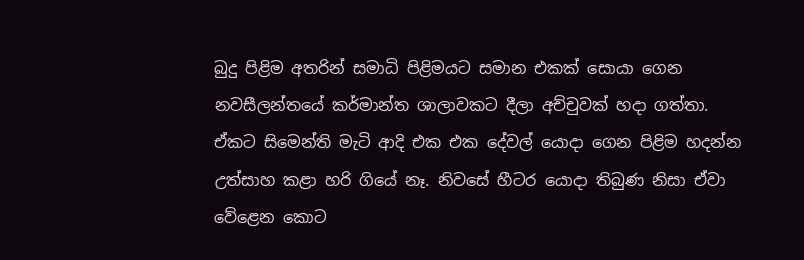බුදු පිළිම අතරින් සමාධි පිළිමයට සමාන එකක් සොයා ගෙන නවසීලන්තයේ කර්මාන්ත ශාලාවකට දීලා අච්චුවක් හදා ගත්තා. ඒකට සිමෙන්ති මැටි ආදි එක එක දේවල් යොදා ගෙන පිළිම හදන්න උත්සාහ කළා හරි ගියේ නෑ. නිවසේ හීටර යොදා තිබුණ නිසා ඒවා වේළෙන කොට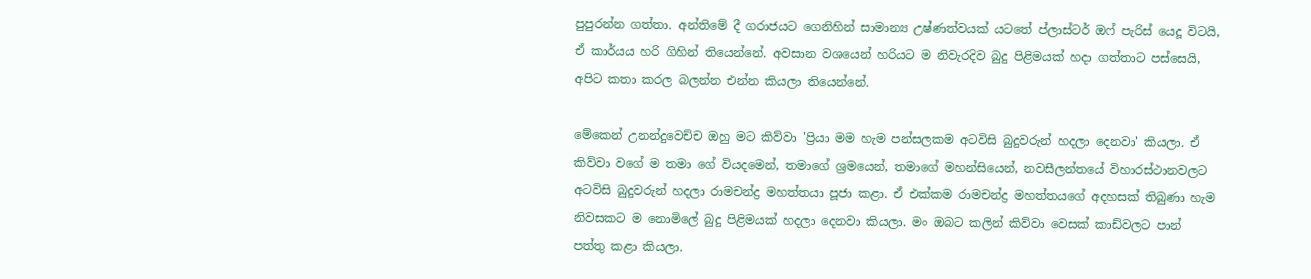පුපුරන්න ගත්තා. අන්තිමේ දී ගරාජයට ගෙනිහින් සාමාන්‍ය උෂ්ණත්වයක් යටතේ ප්ලාස්ටර් ඔෆ් පැරිස් යෙදූ විටයි, ඒ කාර්යය හරි ගිහින් තියෙන්නේ. අවසාන වශයෙන් හරියට ම නිවැරදිව බුදු පිළිමයක් හදා ගත්තාට පස්සෙයි, අපිට කතා කරල බලන්න එන්න කියලා තියෙන්නේ.

මේකෙන් උනන්දුවෙච්ච ඔහු මට කිව්වා 'ප්‍රියා මම හැම පන්සලකම අටවිසි බුදුවරුන් හදලා දෙනවා' කියලා. ඒ කිව්වා වගේ ම තමා ගේ වියදමෙන්, තමාගේ ශ්‍රමයෙන්, තමාගේ මහන්සියෙන්, නවසීලන්තයේ විහාරස්ථානවලට අටවිසි බුදුවරුන් හදලා රාමචන්ද්‍ර මහත්තයා පූජා කළා. ඒ එක්කම රාමචන්ද්‍ර මහත්තයගේ අදහසක් තිබුණා හැම නිවසකට ම නොමිලේ බුදු පිළිමයක් හදලා දෙනවා කියලා. මං ඔබට කලින් කිව්වා වෙසක් කාඩ්වලට ‍පාන් පත්තු කළා කියලා.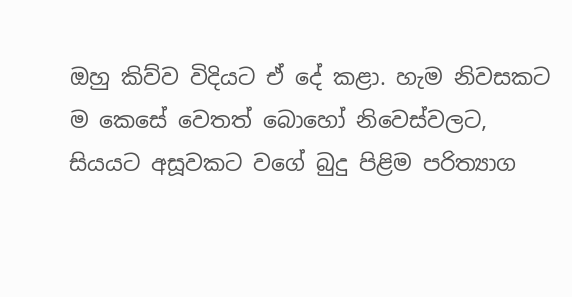ඔහු කිව්ව විදියට ඒ දේ කළා. හැම නිවසකට ම ‍කෙසේ වෙතත් බොහෝ නිවෙස්වලට, සියයට අසූවකට වගේ බුදු පිළිම පරිත්‍යාග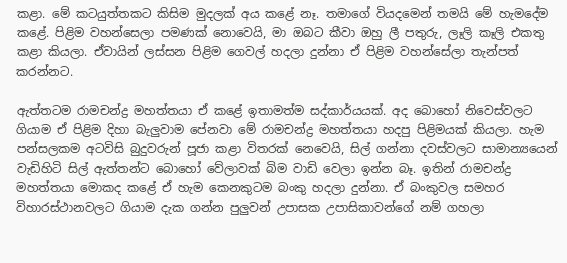කළා. මේ කටයුත්තකට කිසිම මුදලක් අය කළේ නෑ. තමාගේ වියදමෙන් තමයි මේ හැමදේම කළේ. පිළිම වහන්සෙලා පමණක් නොවෙයි, මා ඔබට කීවා ඔහු ලී පතුරු, ලෑලි කෑලි එකතු කළා කියලා. ඒවායින් ලස්සන පිළිම ගෙවල් හදලා දුන්නා ඒ පිළිම වහන්සේලා තැන්පත් කරන්නට.

ඇත්තටම රාමචන්ද්‍ර මහත්තයා ඒ කළේ ඉතාමත්ම සද්කාර්යයක්. අද බොහෝ නිවෙස්වලට ගියාම ඒ පිළිම දිහා බැලුවාම පේනවා මේ රාමචන්ද්‍ර මහත්තයා හදපු පිළිමයක් කියලා. හැම පන්සලකම අටවිසි බුදුවරුන් පූජා කළා විතරක් නෙවෙයි, සිල් ගන්නා දවස්වලට සාමාන්‍යයෙන් වැඩිහිටි සිල් ඇත්තන්ට බොහෝ වේලාවක් බිම වාඩි වෙලා ඉන්න බෑ. ඉතින් රාමචන්ද්‍ර මහත්තයා මොකද කළේ ඒ හැම කෙනකුටම බංකු හදලා දුන්නා. ඒ බංකුවල සමහර විහාරස්ථානවලට ගියාම දැක ගන්න පුලුවන් උපාසක උපාසිකාවන්ගේ නම් ගහලා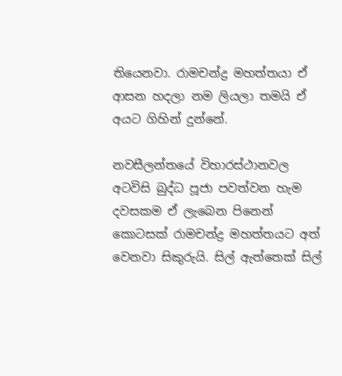තියෙනවා. රාමචන්ද්‍ර මහත්තයා ඒ ආසන හදලා නම ලියලා තමයි ඒ අයට ගිහින් දුන්නේ.

නවසීලන්තයේ විහාරස්ථානවල අටවිසි බුද්ධ පූජා පවත්වන හැම දවසකම ඒ ලැබෙන පිනෙන් කොටසක් රාමචන්ද්‍ර මහත්තයට අත් වෙනවා සිකුරුයි. සිල් ඇත්තෙක් සිල්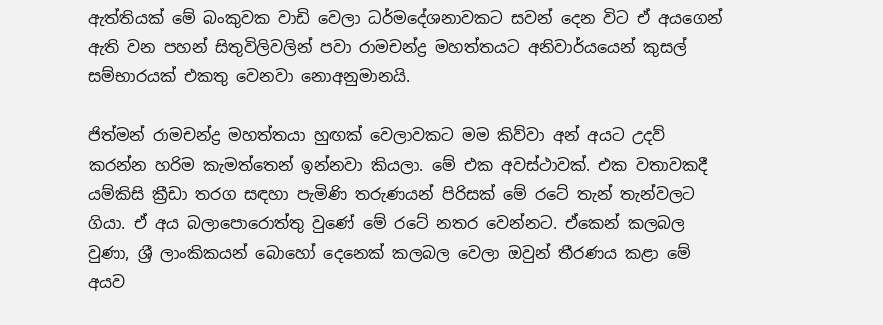ඇත්තියක් මේ බංකුවක වාඩි වෙලා ධර්මදේශනාවකට සවන් දෙන විට ඒ අයගෙන් ඇති වන පහන් සිතුවිලිවලින් පවා රාමචන්ද්‍ර මහත්තයට අනිවාර්යයෙන් කුසල් සම්භාරයක් එකතු වෙනවා නොඅනුමානයි.

ජිත්මන් රාමචන්ද්‍ර මහත්තයා හුඟක් වෙලාවකට මම කිව්වා අන් අයට උදව් කරන්න හරිම කැමත්තෙන් ඉන්නවා කියලා. මේ එක අවස්ථාවක්. එක වතාවකදී යම්කිසි ක්‍රීඩා තරග සඳහා පැමිණි තරුණයන් පිරිසක් මේ රටේ තැන් තැන්වලට ගියා. ඒ අය බලාපොරොත්තු වුණේ මේ රටේ නතර වෙන්නට. ඒකෙන් කලබල වුණා, ශ්‍ර‍ී ලාංකිකයන් බොහෝ දෙනෙක් කලබල වෙලා ඔවුන් තීරණය කළා මේ අයව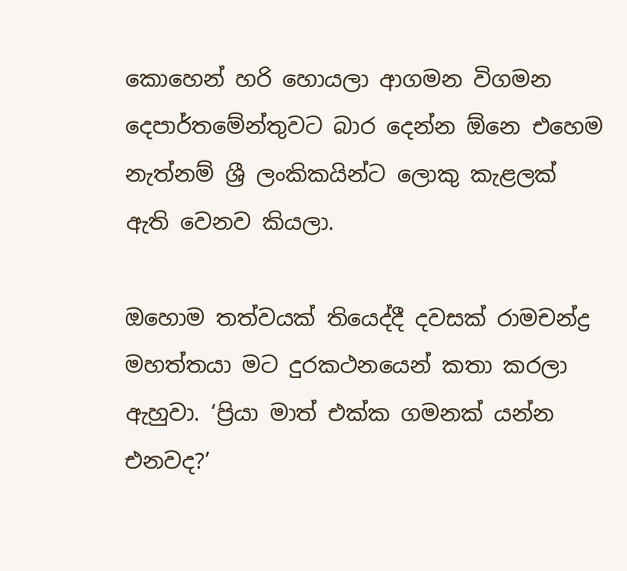කොහෙන් හරි හොයලා ආගමන විගමන දෙපාර්තමේන්තුවට බාර දෙන්න ඕනෙ එහෙම නැත්නම් ශ්‍රී ලංකිකයින්ට ලොකු කැළලක් ඇති වෙනව කියලා.

ඔහොම තත්වයක් තියෙද්දී දවසක් රාමචන්ද්‍ර මහත්තයා මට දුරකථනයෙන් කතා කරලා ඇහුවා. ‘ප්‍රියා මාත් එක්ක ගමනක් යන්න එනවද?’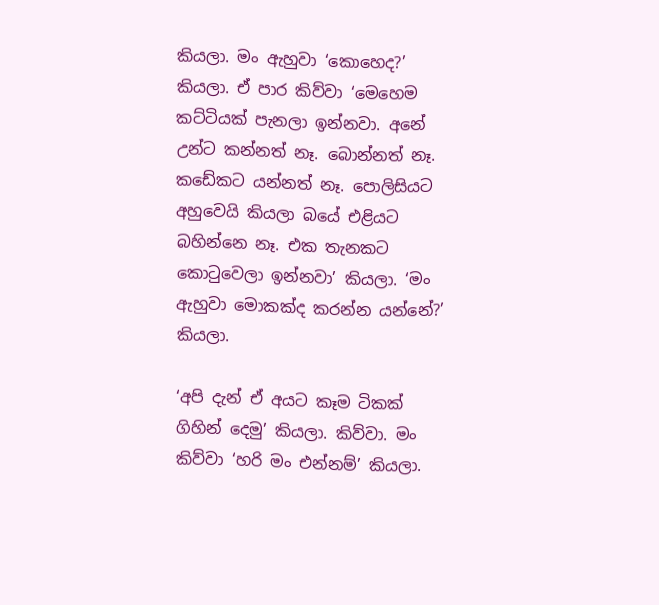කියලා. මං ඇහුවා ‘කොහෙද?’ කියලා. ඒ පාර කිව්වා ‘මෙහෙම කට්ටියක් පැනලා ඉන්නවා. අනේ උන්ට කන්නත් නෑ. බොන්නත් නෑ. කඩේකට යන්නත් නෑ. පොලිසියට අහුවෙයි කියලා බයේ එළියට බහින්නෙ නෑ. එක තැනකට කොටුවෙලා ඉන්නවා’ කියලා. ‘මං ඇහුවා මොකක්ද කරන්න යන්නේ?’ කියලා.

‘අපි දැන් ඒ අයට කෑම ටිකක් ගිහින් දෙමු’ කියලා. කිව්වා. මං කිව්වා ‘හරි මං එන්නම්’ කියලා.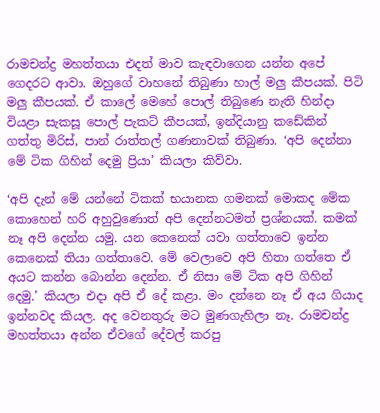රාමචන්ද්‍ර මහත්තයා එදත් මාව කැඳවාගෙන යන්න අපේ ගෙදරට ආවා. ඔහුගේ වාහනේ තිබුණා හාල් මලු කීපයක්. පිටි මලු කීපයක්. ඒ කාලේ මෙහේ පොල් තිබුණෙ නැති හින්දා වියළා සැකසූ පොල් පැකට් කීපයක්, ඉන්දියානු කඩේකින් ගත්තු මිරිස්, පාන් රාත්තල් ගණනාවක් තිබුණා. ‘අපි දෙන්නා මේ ටික ගිහින් දෙමු ප්‍රියා’ කියලා කිව්වා.

‘අපි දැන් මේ යන්නේ ටිකක් භයානක ගමනක් මොකද මේක කොහෙන් හරි අහුවුණොත් අපි දෙන්නටමත් ප්‍රශ්නයක්. කමක් නෑ අපි දෙන්න යමු. යන කෙනෙක් යවා ගත්තාවෙ ඉන්න කෙනෙක් තියා ගත්තාවෙ. මේ වෙලාවෙ අපි හිතා ගත්තෙ ඒ අයට කන්න බොන්න දෙන්න. ඒ නිසා මේ ටික අපි ගිහින් දෙමු.’ කියලා එදා අපි ඒ දේ කළා. මං දන්නෙ නෑ ඒ අය ගියාද ඉන්නවද කියල. අද වෙනතුරු මට මුණගැහිලා නෑ. රාමචන්ද්‍ර මහත්තයා අන්න ඒවගේ දේවල් කරපු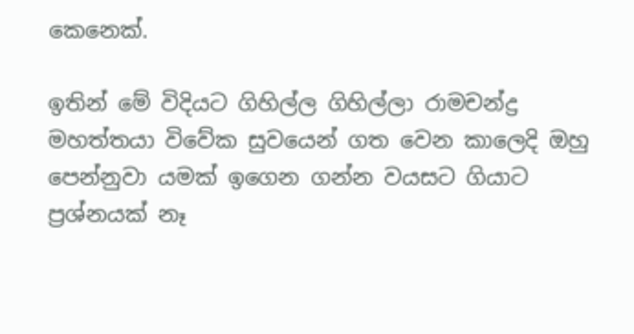කෙනෙක්.

ඉතින් මේ විදියට ගිහිල්ල ගිහිල්ලා රාමචන්ද්‍ර මහත්තයා විවේක සුවයෙන් ගත වෙන කාලෙදි ඔහු පෙන්නුවා යමක් ඉගෙන ගන්න වයසට ගියාට ප්‍රශ්නයක් නෑ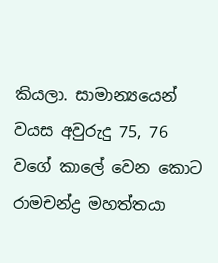කියලා. සාමාන්‍යයෙන් වයස අවුරුදු 75, 76 වගේ කාලේ වෙන කොට රාමචන්ද්‍ර මහත්තයා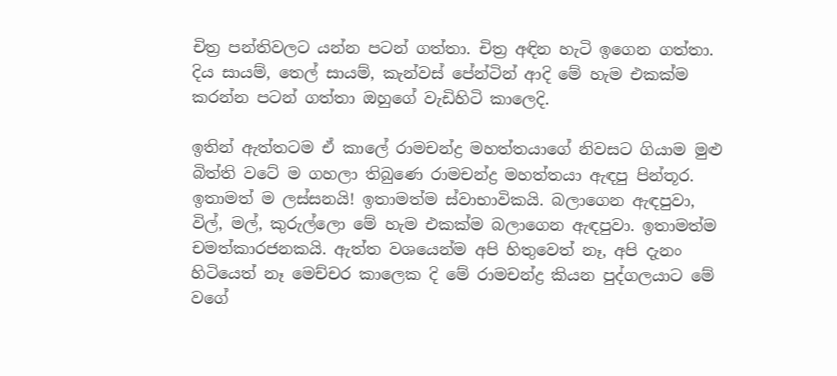චිත්‍ර පන්තිවලට යන්න පටන් ගත්තා. චිත්‍ර අඳින හැටි ඉගෙන ගත්තා. දිය සායම්, තෙල් සායම්, කැන්වස් පේන්ටින් ආදි මේ හැම එකක්ම කරන්න පටන් ගත්තා ඔහු‍ගේ වැඩිහිටි කාලෙදි.

ඉතින් ඇත්තටම ඒ කාලේ රාමචන්ද්‍ර මහත්තයාගේ නිවසට ගියාම මුළු බිත්ති වටේ ම ගහලා තිබුණෙ රාමචන්ද්‍ර මහත්තයා ඇඳපු පින්තූර. ඉතාමත් ම ලස්සනයි! ඉතාමත්ම ස්වාභාවිකයි. බලාගෙන ඇඳපුවා, විල්, මල්, කුරුල්ලො මේ හැම එකක්ම බලාගෙන ඇඳපුවා. ඉතාමත්ම චමත්කාරජනකයි. ඇත්ත වශයෙන්ම අපි හිතුවෙත් නෑ, අපි දැනං හිටියෙත් නෑ මෙච්චර කාලෙක දි මේ රාමචන්ද්‍ර කියන පුද්ගලයාට මේ වගේ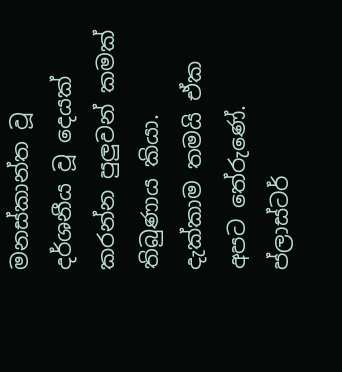මනස්කාන්ත වූ දර්ශනීය වූ දෙයක් කරන්න පුලුවන් කමක් තිබුණාය කියා. දැක්කාම තමයි ඒක අපට තේරුණේ. ප්ලාස්ටර්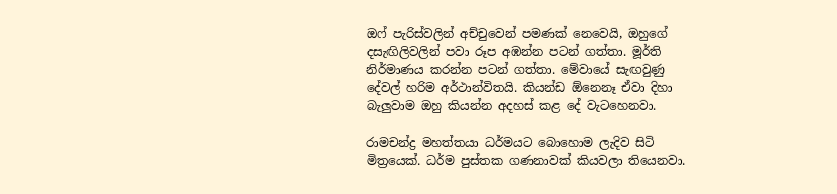ඔෆ් පැරිස්වලින් අච්චුවෙන් පමණක් නෙවෙයි, ඔහුගේ දසැඟිලිවලින් පවා රූප අඹන්න පටන් ගත්තා. මූර්ති නිර්මාණය කරන්න පටන් ගත්තා. මේවායේ සැඟවුණු දේවල් හරිම අර්ථාන්විතයි. කියන්ඩ ඕනෙනෑ ඒවා දිහා බැලුවාම ඔහු කියන්න අදහස් කළ දේ වැටහෙනවා.

රාමචන්ද්‍ර මහත්තයා ධර්මයට බොහොම ලැදිව සිටි මිත්‍රයෙක්. ධර්ම පුස්තක ගණනාවක් කියවලා තියෙනවා.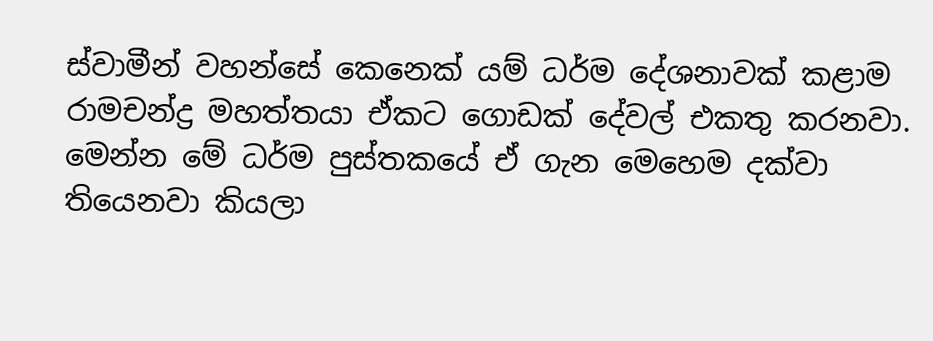ස්වාමීන් වහන්සේ කෙනෙක් යම් ධර්ම දේශනාවක් කළාම රාමචන්ද්‍ර මහත්තයා ඒකට ගොඩක් දේවල් එකතු කරනවා. මෙන්න මේ ධර්ම පුස්තකයේ ඒ ගැන මෙහෙම දක්වා තියෙනවා කියලා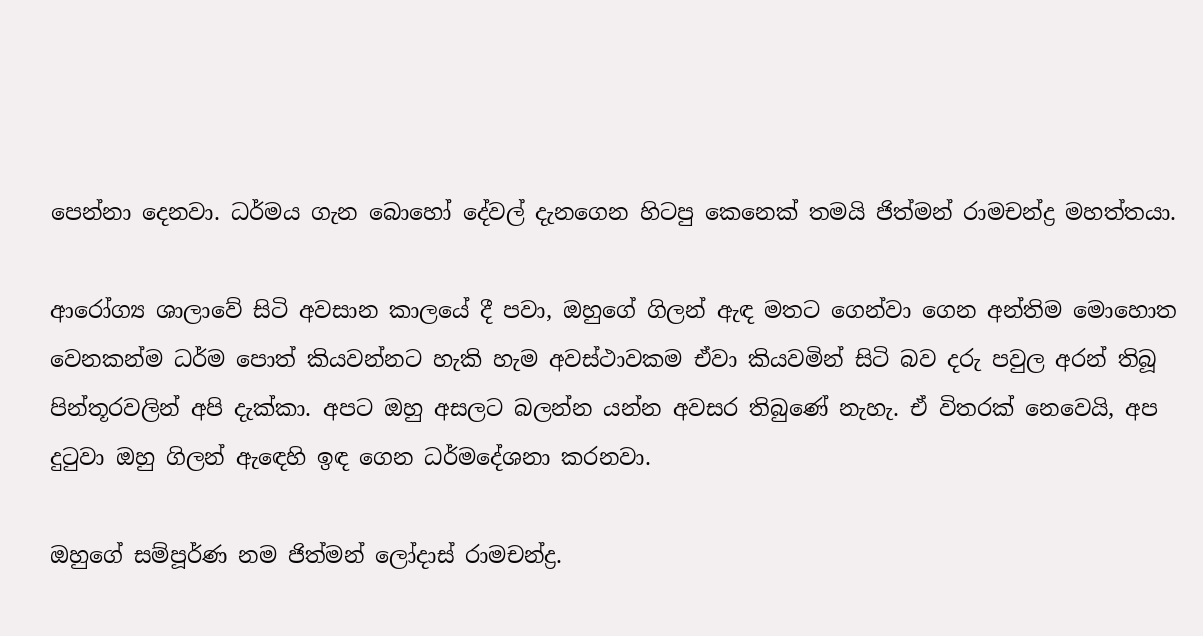පෙන්නා ‍දෙනවා. ධර්මය ගැන බොහෝ දේවල් දැනගෙන හිටපු කෙනෙක් තමයි ජිත්මන් රාමචන්ද්‍ර මහත්තයා.

ආරෝග්‍ය ශාලාවේ සිටි අවසාන කාලයේ දී පවා, ඔහුගේ ගිලන් ඇඳ මතට ගෙන්වා ගෙන අන්තිම මොහොත වෙනකන්ම ධර්ම පොත් කියවන්නට හැකි හැම අවස්ථාවකම ඒවා කියවමින් සිටි බව දරු පවුල අරන් තිබූ පින්තූරවලින් අපි දැක්කා. අපට ඔහු අසලට බලන්න යන්න අවසර තිබුණේ නැහැ. ඒ විතරක් නෙවෙයි, අප දුටුවා ඔහු ගිලන් ඇ‍ඳ‍ෙහි ඉඳ ගෙන ධර්මදේශනා කරනවා.

ඔහු‍ගේ සම්පූර්ණ නම ජිත්මන් ලෝදාස් රාමචන්ද්‍ර.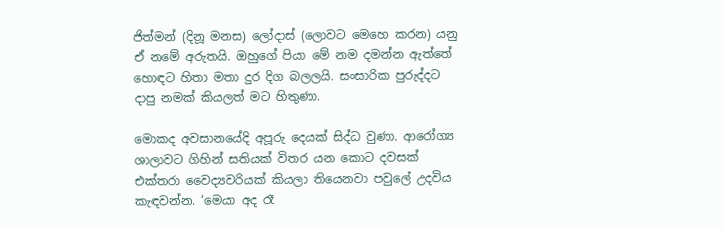ජිත්මන් (දිනූ මනස) ලෝදාස් (ලොවට මෙහෙ කරන) යනු ඒ නමේ අරුතයි. ඔහුගේ පියා මේ නම දමන්න ඇත්තේ හොඳට හිතා මතා දුර දිග බලලයි. සංසාරික පුරුද්දට දාපු නමක් කියලත් මට හිතුණා.

මොකද අවසාන‍යේදි අපූරු දෙයක් සිද්ධ වුණා. ආරෝග්‍ය ශාලාවට ගිහින් සතියක් විතර යන කොට දවසක් එක්තරා වෛද්‍යවරියක් කියලා තියෙනවා පවුලේ උදවිය කැඳවන්න. ‘මෙයා අද රෑ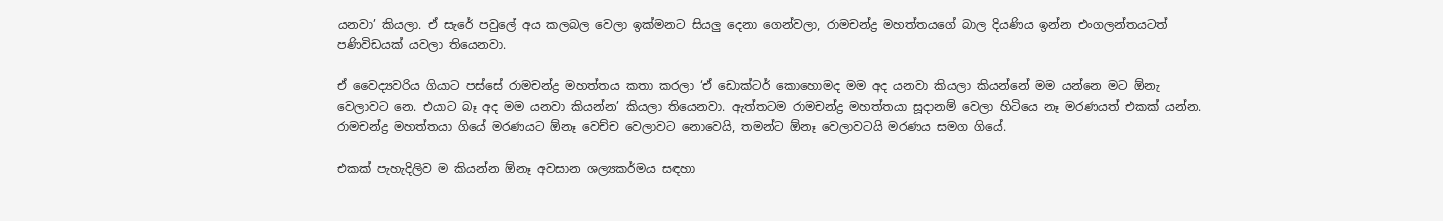යනවා’ කියලා. ඒ සැරේ පවුලේ අය කලබල වෙලා ඉක්මනට සියලු දෙනා ගෙන්වලා, රාමචන්ද්‍ර මහත්තය‍ගේ බාල දියණිය ඉන්න එංගලන්තයටත් පණිවිඩයක් යවලා තියෙනවා.

ඒ වෛද්‍යවරිය ගියාට පස්සේ රාමචන්ද්‍ර මහත්තය‍ කතා කරලා ‘ඒ ඩොක්ටර් කොහොමද මම අද යනවා කියලා කියන්නේ මම යන්නෙ මට ඕනැ වෙලාවට නෙ. එයාට බෑ අද මම යනවා කියන්න’ කියලා තියෙනවා. ඇත්තටම රාමචන්ද්‍ර මහත්තයා සූදානම් වෙලා හිටියෙ නෑ මරණයත් එකක් යන්න. රාමචන්ද්‍ර මහත්තයා ගියේ මරණයට ඕනෑ වෙච්ච වෙලාවට නොවෙයි, තමන්ට ඕනෑ වෙලාවටයි මරණය සමග ගියේ.

එකක් පැහැදිලිව ම කියන්න ඕනෑ අවසාන ශල්‍යකර්මය සඳහා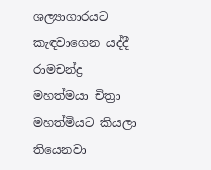ශල්‍යාගාරයට කැඳවාගෙන යද්දී රාමචන්ද්‍ර මහත්මයා චිත්‍රා මහත්මියට කියලා තියෙනවා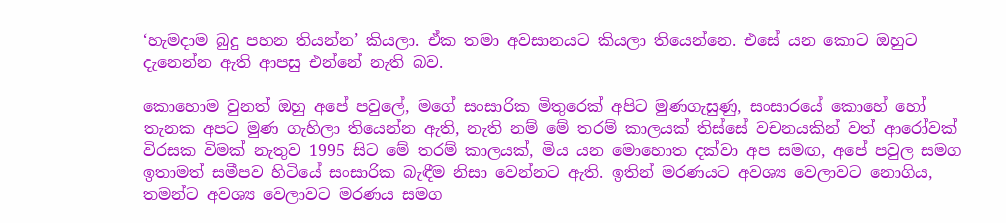‘හැමදාම බුදු පහන තියන්න’ කියලා. ඒක තමා අවසානයට කියලා තියෙන්නෙ. එසේ යන කොට ඔහුට දැනෙන්න ඇති ආපසු එන්නේ නැති බව.

කොහොම වුනත් ඔහු අපේ පවුලේ, මගේ සංසාරික මිතුරෙක් අපිට මුණගැසුණු, සංසාරයේ කොහේ හෝ තැනක අපට මුණ ගැහිලා තියෙන්න ඇති, නැති නම් මේ තරම් කාලයක් තිස්සේ වචනයකින් වත් ආරෝවක් විරසක විමක් නැතුව 1995 සිට මේ තරම් කාලයක්, මිය යන මොහොත දක්වා අප සමඟ, අපේ පවුල සමග ඉතාමත් සමීපව හිටියේ සංසාරික බැඳීම නිසා වෙන්නට ඇති. ඉතින් මරණයට අවශ්‍ය වෙලාවට නොගිය, තමන්ට අවශ්‍ය වෙලාවට මරණය සමග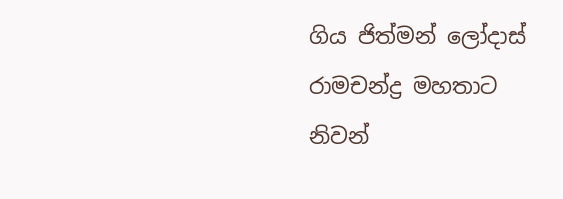ගිය ජිත්මන් ලෝදාස් රාමචන්ද්‍ර මහතාට නිවන්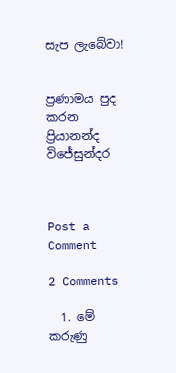සැප ලැබේවා!


ප්‍රණාමය පුද කරන ප්‍රියානන්ද විජේසුන්දර



Post a Comment

2 Comments

  1. මේ කරුණු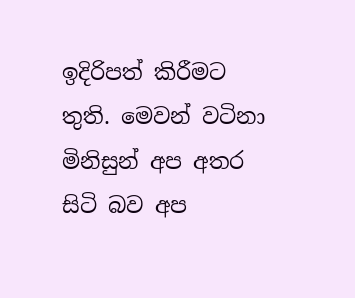ඉදිරිපත් කිරීමට තුති. මෙවන් වටිනා මිනිසුන් අප අතර සිටි බව අප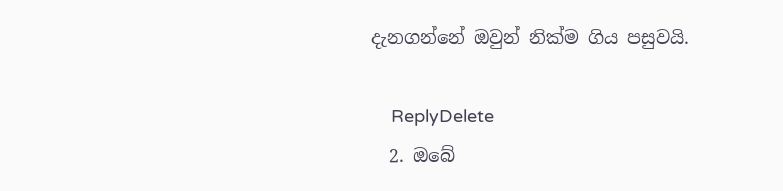දැනගන්නේ ඔවුන් නික්ම ගිය පසුවයි.

    ReplyDelete
  2. ඔ‍බේ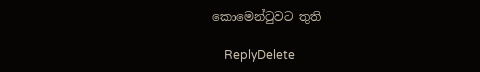කොමෙන්ටුවට තුති

    ReplyDelete